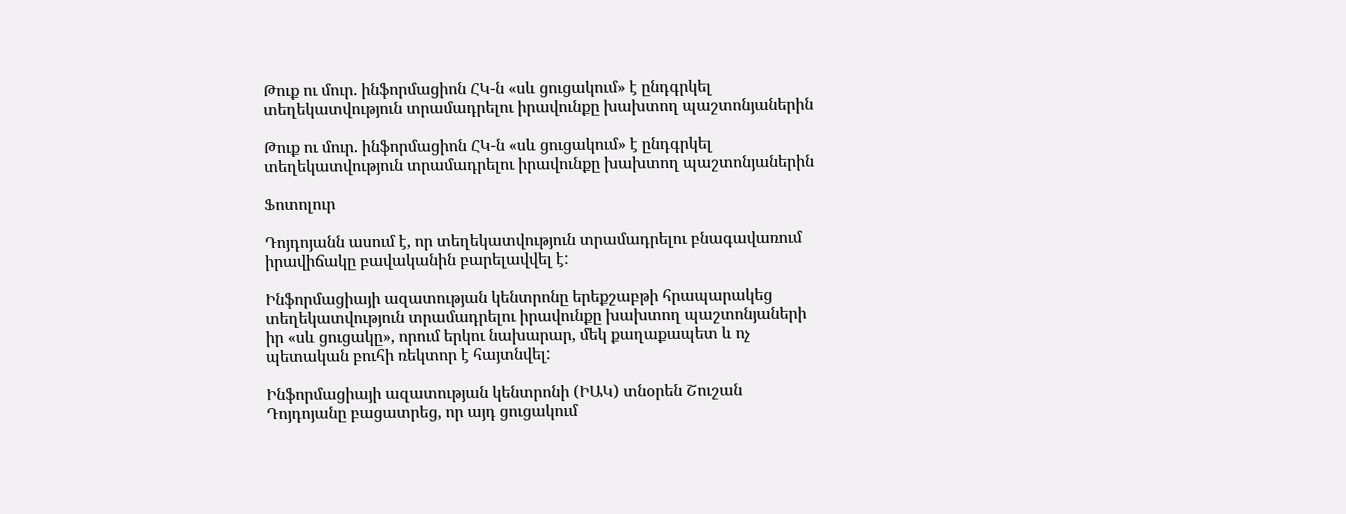Թուք ու մուր. ինֆորմացիոն ՀԿ-ն «սև ցուցակում» է ընդգրկել տեղեկատվություն տրամադրելու իրավունքը խախտող պաշտոնյաներին

Թուք ու մուր. ինֆորմացիոն ՀԿ-ն «սև ցուցակում» է ընդգրկել տեղեկատվություն տրամադրելու իրավունքը խախտող պաշտոնյաներին

Ֆոտոլուր

Դոյդոյանն ասում է, որ տեղեկատվություն տրամադրելու բնագավառում իրավիճակը բավականին բարելավվել է:

Ինֆորմացիայի ազատության կենտրոնը երեքշաբթի հրապարակեց տեղեկատվություն տրամադրելու իրավունքը խախտող պաշտոնյաների իր «սև ցուցակը», որում երկու նախարար, մեկ քաղաքապետ և ոչ պետական բուհի ռեկտոր է հայտնվել:

Ինֆորմացիայի ազատության կենտրոնի (ԻԱԿ) տնօրեն Շուշան Դոյդոյանը բացատրեց, որ այդ ցուցակում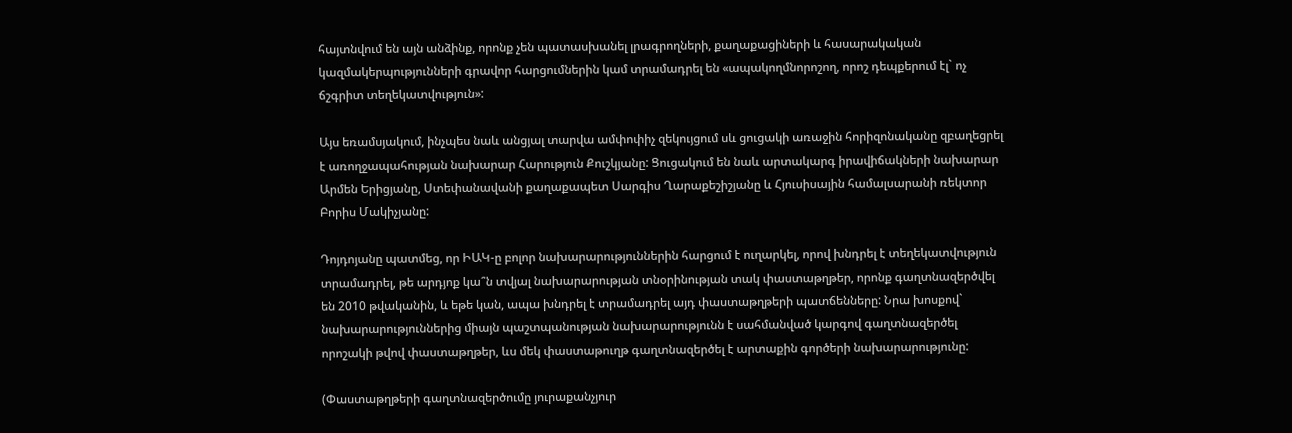հայտնվում են այն անձինք, որոնք չեն պատասխանել լրագրողների, քաղաքացիների և հասարակական կազմակերպությունների գրավոր հարցումներին կամ տրամադրել են «ապակողմնորոշող, որոշ դեպքերում էլ` ոչ ճշգրիտ տեղեկատվություն»:

Այս եռամսյակում, ինչպես նաև անցյալ տարվա ամփոփիչ զեկույցում սև ցուցակի առաջին հորիզոնականը զբաղեցրել է առողջապահության նախարար Հարություն Քուշկյանը: Ցուցակում են նաև արտակարգ իրավիճակների նախարար Արմեն Երիցյանը, Ստեփանավանի քաղաքապետ Սարգիս Ղարաքեշիշյանը և Հյուսիսային համալսարանի ռեկտոր Բորիս Մակիչյանը:

Դոյդոյանը պատմեց, որ ԻԱԿ-ը բոլոր նախարարություններին հարցում է ուղարկել, որով խնդրել է տեղեկատվություն տրամադրել, թե արդյոք կա՞ն տվյալ նախարարության տնօրինության տակ փաստաթղթեր, որոնք գաղտնազերծվել են 2010 թվականին, և եթե կան, ապա խնդրել է տրամադրել այդ փաստաթղթերի պատճենները: Նրա խոսքով` նախարարություններից միայն պաշտպանության նախարարությունն է սահմանված կարգով գաղտնազերծել որոշակի թվով փաստաթղթեր, ևս մեկ փաստաթուղթ գաղտնազերծել է արտաքին գործերի նախարարությունը:

(Փաստաթղթերի գաղտնազերծումը յուրաքանչյուր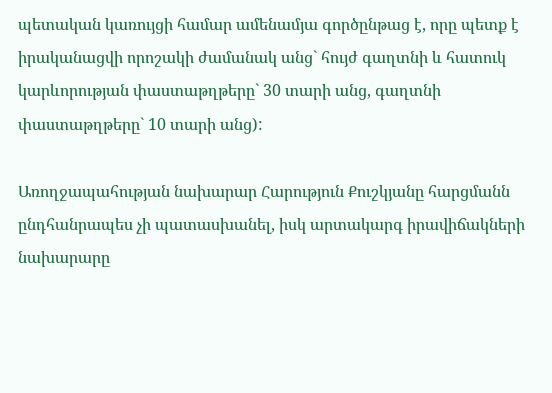պետական կառույցի համար ամենամյա գործընթաց է, որը պետք է իրականացվի որոշակի ժամանակ անց` հույժ գաղտնի և հատուկ կարևորության փաստաթղթերը` 30 տարի անց, գաղտնի փաստաթղթերը` 10 տարի անց):

Առողջապահության նախարար Հարություն Քուշկյանը հարցմանն ընդհանրապես չի պատասխանել, իսկ արտակարգ իրավիճակների նախարարը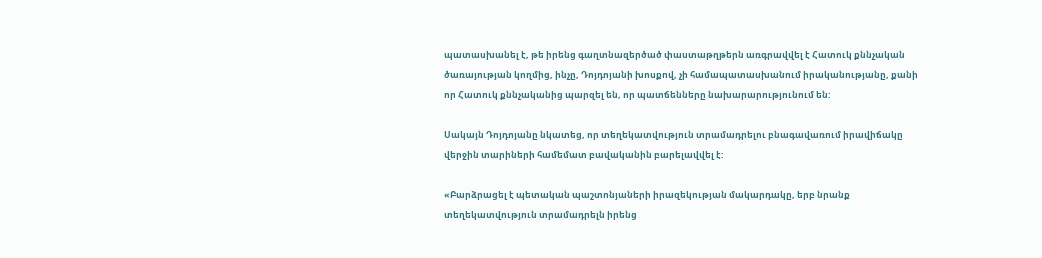պատասխանել է, թե իրենց գաղտնազերծած փաստաթղթերն առգրավվել է Հատուկ քննչական ծառայության կողմից, ինչը, Դոյդոյանի խոսքով, չի համապատասխանում իրականությանը, քանի որ Հատուկ քննչականից պարզել են, որ պատճենները նախարարությունում են:

Սակայն Դոյդոյանը նկատեց, որ տեղեկատվություն տրամադրելու բնագավառում իրավիճակը վերջին տարիների համեմատ բավականին բարելավվել է:

«Բարձրացել է պետական պաշտոնյաների իրազեկության մակարդակը, երբ նրանք տեղեկատվություն տրամադրելն իրենց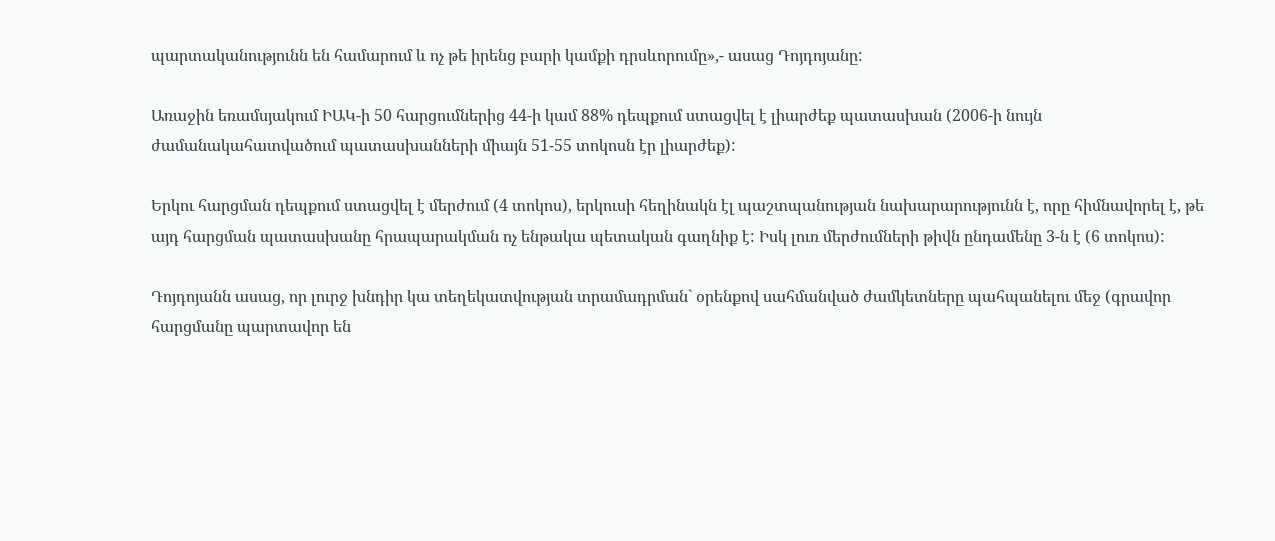պարտականությունն են համարում և ոչ թե իրենց բարի կամքի դրսևորումը»,- ասաց Դոյդոյանը:

Առաջին եռամսյակում ԻԱԿ-ի 50 հարցումներից 44-ի կամ 88% դեպքում ստացվել է լիարժեք պատասխան (2006-ի նույն ժամանակահատվածում պատասխանների միայն 51-55 տոկոսն էր լիարժեք):

Երկու հարցման դեպքում ստացվել է մերժում (4 տոկոս), երկուսի հեղինակն էլ պաշտպանության նախարարությունն է, որը հիմնավորել է, թե այդ հարցման պատասխանը հրապարակման ոչ ենթակա պետական գաղնիք է: Իսկ լուռ մերժումների թիվն ընդամենը 3-ն է (6 տոկոս):

Դոյդոյանն ասաց, որ լուրջ խնդիր կա տեղեկատվության տրամադրման` օրենքով սահմանված ժամկետները պահպանելու մեջ (գրավոր հարցմանը պարտավոր են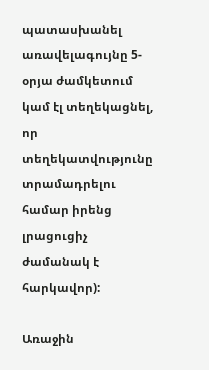պատասխանել առավելագույնը 5-օրյա ժամկետում կամ էլ տեղեկացնել, որ տեղեկատվությունը տրամադրելու համար իրենց լրացուցիչ ժամանակ է հարկավոր):

Առաջին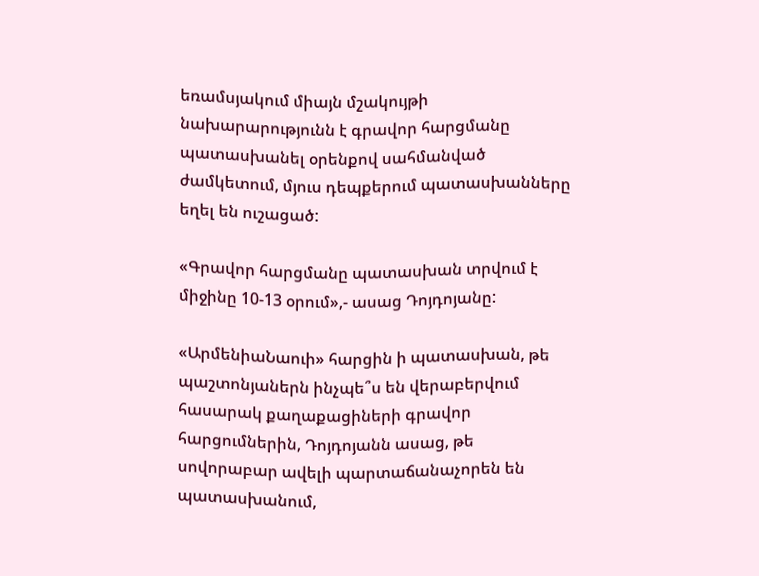եռամսյակում միայն մշակույթի նախարարությունն է գրավոր հարցմանը պատասխանել օրենքով սահմանված ժամկետում, մյուս դեպքերում պատասխանները եղել են ուշացած:

«Գրավոր հարցմանը պատասխան տրվում է միջինը 10-13 օրում»,- ասաց Դոյդոյանը:

«ԱրմենիաՆաուի» հարցին ի պատասխան, թե պաշտոնյաներն ինչպե՞ս են վերաբերվում հասարակ քաղաքացիների գրավոր հարցումներին, Դոյդոյանն ասաց, թե սովորաբար ավելի պարտաճանաչորեն են պատասխանում,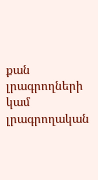քան լրագրողների կամ լրագրողական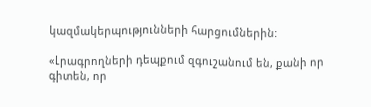կազմակերպությունների հարցումներին:

«Լրագրողների դեպքում զգուշանում են, քանի որ գիտեն, որ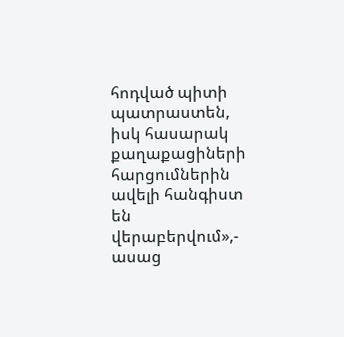հոդված պիտի պատրաստեն, իսկ հասարակ քաղաքացիների հարցումներին ավելի հանգիստ են վերաբերվում»,- ասաց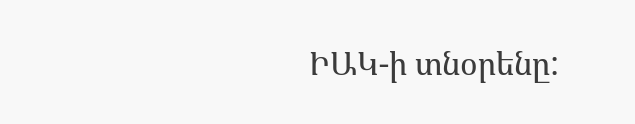ԻԱԿ-ի տնօրենը: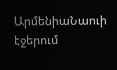ԱրմենիաՆաուի էջերում